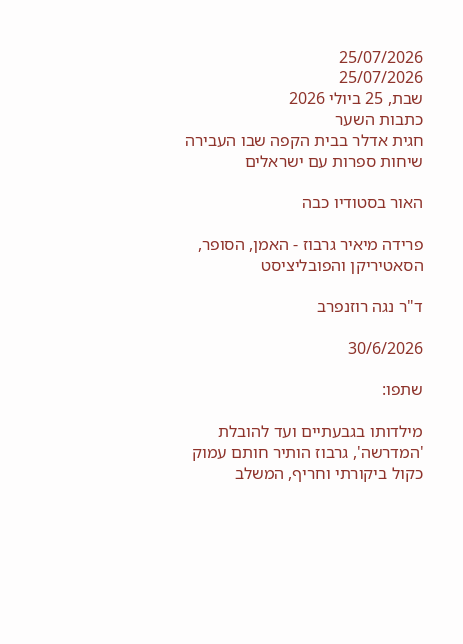25/07/2026
25/07/2026
שבת, 25 ביולי 2026
כתבות השער
חגית אדלר בבית הקפה שבו העבירה שיחות ספרות עם ישראלים

האור בסטודיו כבה

פרידה מיאיר גרבוז - האמן, הסופר, הסאטיריקן והפובליציסט

ד"ר נגה רוזנפרב

30/6/2026

שתפו:

מילדותו בגבעתיים ועד להובלת 'המדרשה', גרבוז הותיר חותם עמוק כקול ביקורתי וחריף, המשלב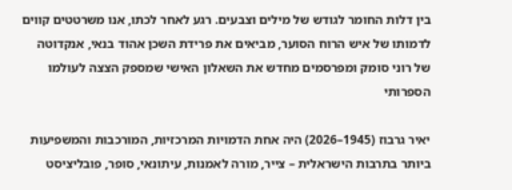בין דלות החומר לגודש של מילים וצבעים. רגע לאחר לכתו, אנו משרטטים קווים לדמותו של איש הרוח הסוער, מביאים את פרידת השכן אהוד בנאי, אנקדוטה של רוני סומק ומפרסמים מחדש את השאלון האישי שמספק הצצה לעולמו הספרותי

יאיר גרבוז (1945–2026) היה אחת הדמויות המרכזיות, המורכבות והמשפיעות ביותר בתרבות הישראלית – צייר, מורה לאמנות, עיתונאי, סופר, פובליציסט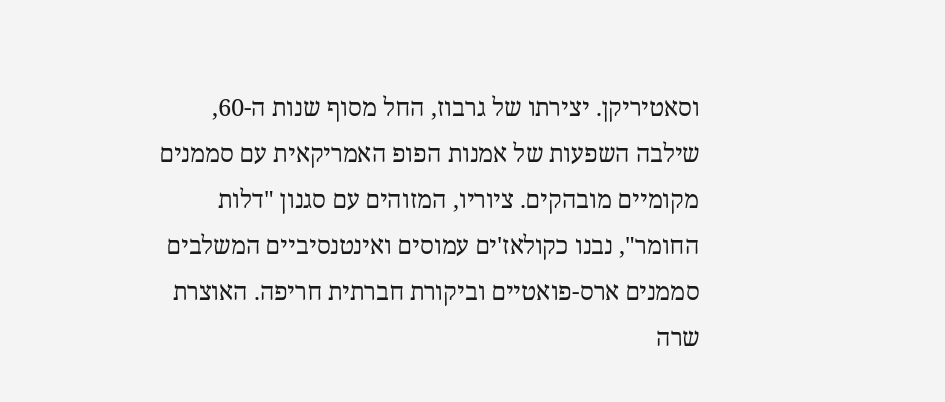וסאטיריקן. יצירתו של גרבוז, החל מסוף שנות ה-60, שילבה השפעות של אמנות הפופ האמריקאית עם סממנים מקומיים מובהקים. ציוריו, המזוהים עם סגנון "דלות החומר", נבנו כקולאז'ים עמוסים ואינטנסיביים המשלבים סממנים ארס-פואטיים וביקורת חברתית חריפה. האוצרת שרה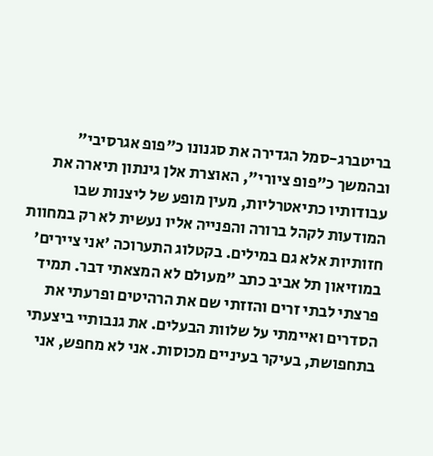בריטברג-סמל הגדירה את סגנונו כ"פופ אגרסיבי" ובהמשך כ"פופ ציורי", האוצרת אלן גינתון תיארה את עבודותיו כתיאטרליות, מעין מופע של ליצנות שבו המודעות לקהל ברורה והפנייה אליו נעשית לא רק במחוות חזותיות אלא גם במילים. בקטלוג התערוכה 'אני ציירים' במוזיאון תל אביב כתב "מעולם לא המצאתי דבר. תמיד פרצתי לבתי זרים והזזתי שם את הרהיטים ופרעתי את הסדרים ואיימתי על שלוות הבעלים. את גנבותיי ביצעתי בתחפושת, בעיקר בעיניים מכוסות. אני לא מחפש, אני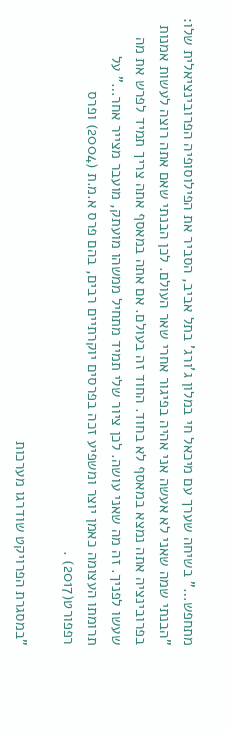מתחפש…" בשיחה שערך עם מיכאל חי במלון ג'ורג' בתל אביב, הסביר את הפילוסופיה הפרובינציאלית שלו: "הבנתי שמה שאני לא אעשה אני אהיה בפיגור אחרי שאר העולם. לכן הבנתי שאם אתה רוצה לעשות אמנות בפרובינציה אתה נמצא במאסף לא בחוד. החוד זה בעולם. אם אתה במאסף אתה צריך תמיד לפרש את מה שעשו לפניך. זה מה שאני עושה. לכן ציור שלי תמיד מתחיל ממשהו מועתק, מועבר מצייר אחר…" על תרומתו העצומה כאמן יוצר ומשפיע זכה בפרסים יוקרתיים רבים, בהם פרס א.מ.ת (2004) ופרס רפפורט(2017) .

"במסגרת הפרויקט שודרגו מערכות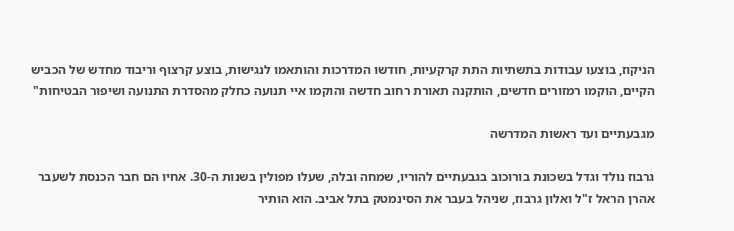הניקוז, בוצעו עבודות בתשתיות התת קרקעיות, חודשו המדרכות והותאמו לנגישות, בוצע קרצוף וריבוד מחדש של הכביש הקיים, הוקמו רמזורים חדשים, הותקנה תאורת רחוב חדשה והוקמו איי תנועה כחלק מהסדרת התנועה ושיפור הבטיחות"

מגבעתיים ועד ראשות המדרשה

גרבוז נולד וגדל בשכונת בורוכוב בגבעתיים להוריו, שמחה ובלה, שעלו מפולין בשנות ה-30. אחיו הם חבר הכנסת לשעבר אהרן הראל ז"ל ואלון גרבוז, שניהל בעבר את הסינמטק בתל אביב. הוא הותיר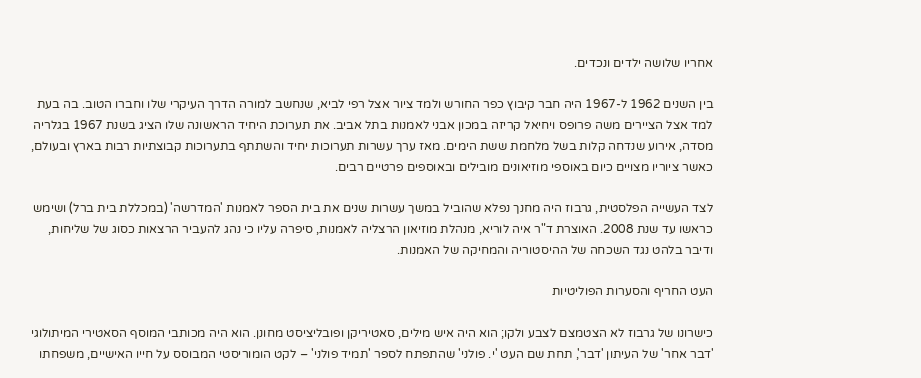אחריו שלושה ילדים ונכדים.

בין השנים 1962 ל-1967 היה חבר קיבוץ כפר החורש ולמד ציור אצל רפי לביא, שנחשב למורה הדרך העיקרי שלו וחברו הטוב. בה בעת למד אצל הציירים משה פרופס ויחיאל קריזה במכון אבני לאמנות בתל אביב. את תערוכת היחיד הראשונה שלו הציג בשנת 1967 בגלריה מסדה, אירוע שנדחה קלות בשל מלחמת ששת הימים. מאז ערך עשרות תערוכות יחיד והשתתף בתערוכות קבוצתיות רבות בארץ ובעולם, כאשר ציוריו מצויים כיום באוספי מוזיאונים מובילים ובאוספים פרטיים רבים.

לצד העשייה הפלסטית, גרבוז היה מחנך נפלא שהוביל במשך עשרות שנים את בית הספר לאמנות 'המדרשה' (במכללת בית ברל) ושימש כראשו עד שנת 2008. האוצרת ד"ר איה לוריא, מנהלת מוזיאון הרצליה לאמנות, סיפרה עליו כי נהג להעביר הרצאות כסוג של שליחות, ודיבר בלהט נגד השכחה של ההיסטוריה והמחיקה של האמנות.

העט החריף והסערות הפוליטיות

כישרונו של גרבוז לא הצטמצם לצבע ולקו; הוא היה איש מילים, סאטיריקן ופובליציסט מחונן. הוא היה מכותבי המוסף הסאטירי המיתולוגי 'דבר אחר' של העיתון 'דבר', תחת שם העט 'י. פולני' שהתפתח לספר 'תמיד פולני' – לקט הומוריסטי המבוסס על חייו האישיים, משפחתו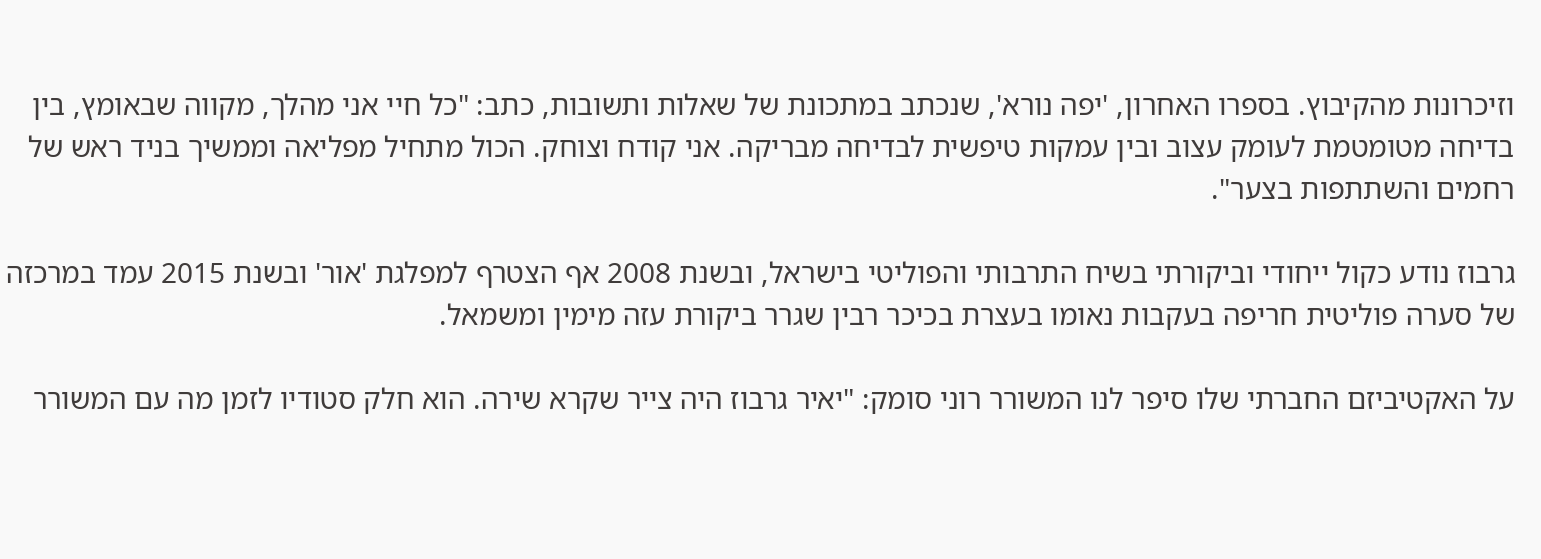וזיכרונות מהקיבוץ. בספרו האחרון, 'יפה נורא', שנכתב במתכונת של שאלות ותשובות, כתב: "כל חיי אני מהלך, מקווה שבאומץ, בין בדיחה מטומטמת לעומק עצוב ובין עמקות טיפשית לבדיחה מבריקה. אני קודח וצוחק. הכול מתחיל מפליאה וממשיך בניד ראש של רחמים והשתתפות בצער".

גרבוז נודע כקול ייחודי וביקורתי בשיח התרבותי והפוליטי בישראל, ובשנת 2008 אף הצטרף למפלגת 'אור' ובשנת 2015 עמד במרכזה של סערה פוליטית חריפה בעקבות נאומו בעצרת בכיכר רבין שגרר ביקורת עזה מימין ומשמאל.

על האקטיביזם החברתי שלו סיפר לנו המשורר רוני סומק: "יאיר גרבוז היה צייר שקרא שירה. הוא חלק סטודיו לזמן מה עם המשורר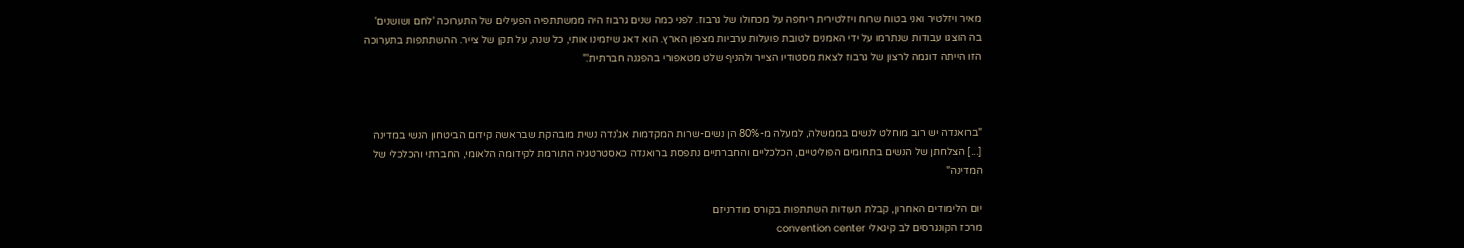מאיר ויזלטיר ואני בטוח שרוח ויזלטירית ריחפה על מכחולו של גרבוז. לפני כמה שנים גרבוז היה ממשתתפיה הפעילים של התערוכה 'לחם ושושנים' בה הוצגו עבודות שנתרמו על ידי האמנים לטובת פועלות ערביות מצפון הארץ. הוא דאג שיזמינו אותי, כל שנה, על תקן של צייר. ההשתתפות בתערוכה הזו הייתה דוגמה לרצון של גרבוז לצאת מסטודיו הצייר ולהניף שלט מטאפורי בהפגנה חברתית'."



"ברואנדה יש רוב מוחלט לנשים בממשלה, למעלה מ-80% הן נשים-שרות המקדמות אג'נדה נשית מובהקת שבראשה קידום הביטחון הנשי במדינה [...] הצלחתן של הנשים בתחומים הפוליטיים, הכלכליים והחברתיים נתפסת ברואנדה כאסטרטגיה התורמת לקידומה הלאומי, החברתי והכלכלי של המדינה"

יום הלימודים האחרון, קבלת תעודות השתתפות בקורס מודרניזם
מרכז הקונגרסים לב קיגאלי convention center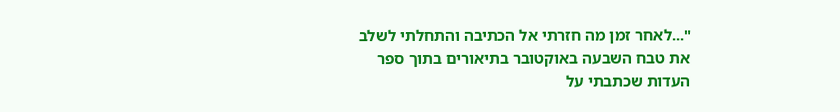"...לאחר זמן מה חזרתי אל הכתיבה והתחלתי לשלב את טבח השבעה באוקטובר בתיאורים בתוך ספר העדות שכתבתי על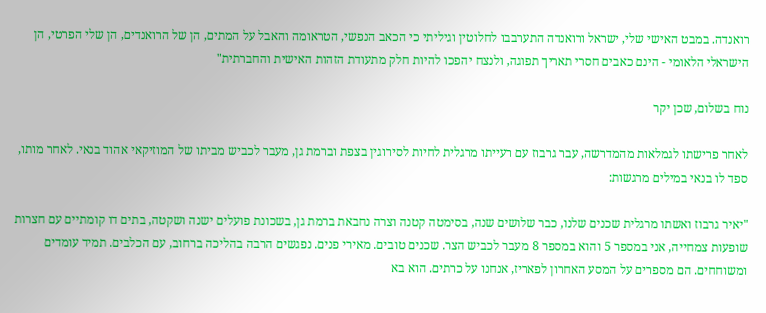רואנדה. במבט האישי שלי, ישראל ורואנדה התערבבו לחלוטין וגיליתי כי הכאב הנפשי, הטראומה והאבל על המתים, הן של הרואנדים, הן שלי הפרטי, הן הישראלי הלאומי - הינם כאבים חסרי תאריך תפוגה, ולנצח יהפכו להיות חלק מתעודת הזהות האישית והחברתית"

נוח בשלום, שכן יקר

לאחר פרישתו לגמלאות מהמדרשה, עבר גרבוז עם רעייתו מרגלית לחיות לסירוגין בצפת וברמת גן, מעבר לכביש מביתו של המוזיקאי אהוד בנאי. לאחר מותו, ספד לו בנאי במילים מרגשות:

"יאיר גרבוז ואשתו מרגלית שכנים שלנו, כבר שלושים שנה, בסימטה קטנה וצרה נחבאת ברמת גן, בשכונת פועלים ישנה ושקטה, בתים דו קומתיים עם חצרות שופעות צמחייה, אני במספר 5 והוא במספר 8 מעבר לכביש הצר. שכנים טובים. מאירי פנים. נפגשים הרבה בהליכה ברחוב, עם הכלבים. תמיד עומדים ומשוחחים. הם מספרים על המסע האחרון לפאריז, אנחנו על כרתים. הוא בא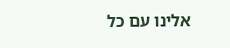אלינו עם כל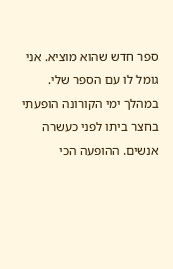ספר חדש שהוא מוציא. אני גומל לו עם הספר שלי. במהלך ימי הקורונה הופעתי בחצר ביתו לפני כעשרה אנשים. ההופעה הכי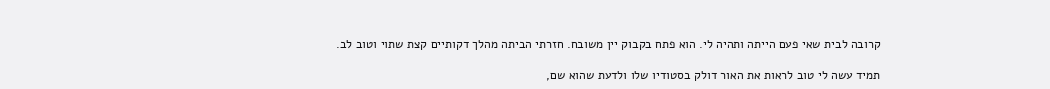קרובה לבית שאי פעם הייתה ותהיה לי. הוא פתח בקבוק יין משובח. חזרתי הביתה מהלך דקותיים קצת שתוי וטוב לב.

תמיד עשה לי טוב לראות את האור דולק בסטודיו שלו ולדעת שהוא שם,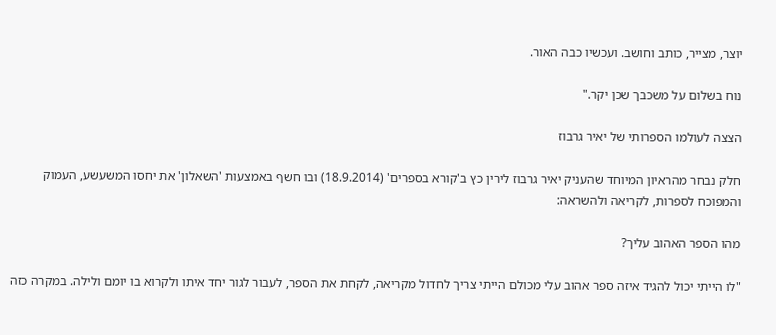יוצר, מצייר, כותב וחושב. ועכשיו כבה האור.

נוח בשלום על משכבך שכן יקר."

הצצה לעולמו הספרותי של יאיר גרבוז

חלק נבחר מהראיון המיוחד שהעניק יאיר גרבוז לירין כץ ב'קורא בספרים' (18.9.2014) ובו חשף באמצעות 'השאלון' את יחסו המשעשע, העמוק והמפוכח לספרות, לקריאה ולהשראה:

מהו הספר האהוב עליך?

"לו הייתי יכול להגיד איזה ספר אהוב עלי מכולם הייתי צריך לחדול מקריאה, לקחת את הספר, לעבור לגור יחד איתו ולקרוא בו יומם ולילה. במקרה כזה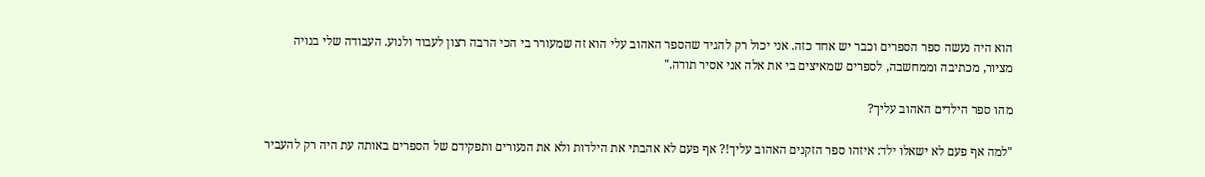הוא היה נעשה ספר הספרים וכבר יש אחד כזה. אני יכול רק להגיד שהספר האהוב עלי הוא זה שמעורר בי הכי הרבה רצון לעבוד ולנוע. העבודה שלי בנויה מציור, מכתיבה וממחשבה, לספרים שמאיצים בי את אלה אני אסיר תודה."

מהו ספר הילדים האהוב עליך?

"למה אף פעם לא ישאלו ילד: איזהו ספר הזקנים האהוב עליך!? אף פעם לא אהבתי את הילדות ולא את הנעורים ותפקידם של הספרים באותה עת היה רק להעביר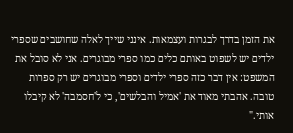את הזמן בדרך לבגרות ועצמאות. אינני שייך לאלה שחושבים שספרי ילדים יש לשפוט באותם כלים כמו ספרי מבוגרים. אני לא סובל את המשפט: אין דבר כזה ספרי ילדים וספרי מבוגרים יש רק ספרות טובה. אהבתי מאוד את 'אמיל והבלשים', כי ל'חסמבה' לא קיבלו אותי."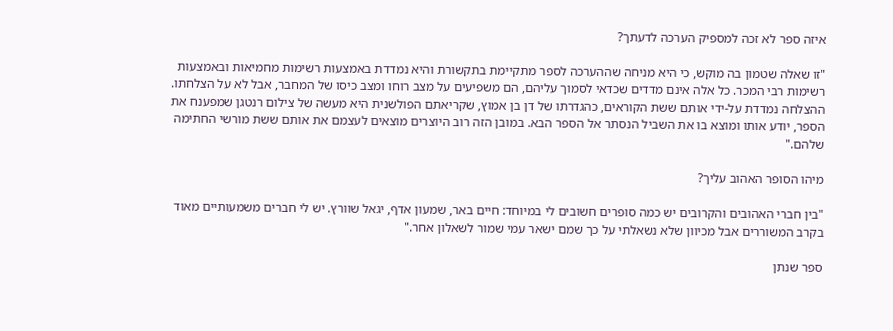איזה ספר לא זכה למספיק הערכה לדעתך?

"זו שאלה שטמון בה מוקש, כי היא מניחה שההערכה לספר מתקיימת בתקשורת והיא נמדדת באמצעות רשימות מחמיאות ובאמצעות רשימות רבי המכר. כל אלה אינם מדדים שכדאי לסמוך עליהם, הם משפיעים על מצב רוחו ומצב כיסו של המחבר, אבל לא על הצלחתו. ההצלחה נמדדת על-ידי אותם ששת הקוראים, כהגדרתו של דן בן אמוץ, שקריאתם הפולשנית היא מעשה של צילום רנטגן שמפענח את הספר, יודע אותו ומוצא בו את השביל הנסתר אל הספר הבא. במובן הזה רוב היוצרים מוצאים לעצמם את אותם ששת מורשי החתימה שלהם."

מיהו הסופר האהוב עליך?

"בין חברי האהובים והקרובים יש כמה סופרים חשובים לי במיוחד: חיים באר, שמעון אדף, יגאל שוורץ. יש לי חברים משמעותיים מאוד בקרב המשוררים אבל מכיוון שלא נשאלתי על כך שמם ישאר עמי שמור לשאלון אחר."

ספר שנתן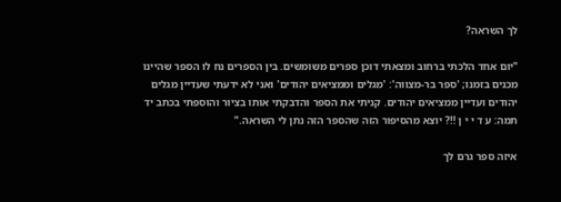לך השראה?

"יום אחד הלכתי ברחוב ומצאתי דוכן ספרים משומשים. בין הספרים נח לו הספר שהיינו מכנים בזמנו; 'ספר בר-מצווה': 'מגלים וממציאים יהודים' ואני לא ידעתי שעדיין מגלים יהודים ועדיין ממציאים יהודים. קניתי את הספר והדבקתי אותו בציור והוספתי בכתב יד תמה: ע ד י י ן !!? יוצא מהסיפור הזה שהספר הזה נתן לי השראה."

איזה ספר גרם לך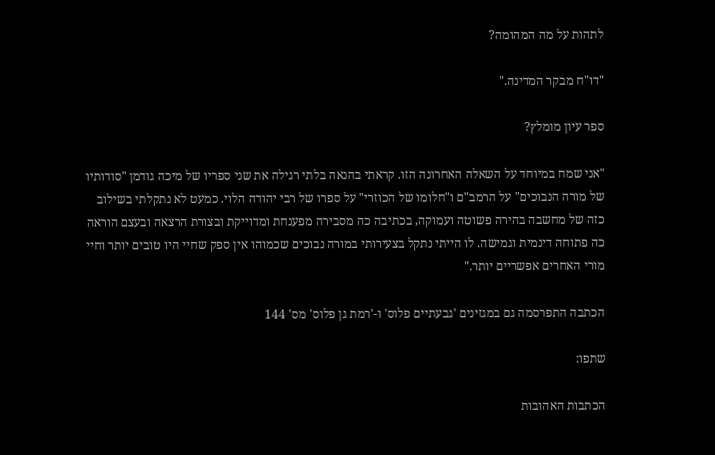לתהות על מה המהומה?

"דו"ח מבקר המדינה."

ספר עיון מומלץ?

"אני שמח במיוחד על השאלה האחרונה הזו. קראתי בהנאה בלתי רגילה את שני ספריו של מיכה גודמן "סודותיו של מורה הנבוכים" על הרמב"ם ו"חלומו של הכוזרי" על ספרו של רבי יהודה הלוי. כמעט לא נתקלתי בשילוב כזה של מחשבה בהירה פשוטה ועמוקה, בכתיבה כה מסבירה מפענחת ומדוייקת ובצורת הרצאה ובעצם הוראה כה פתוחה דינמית וגמישה. לו הייתי נתקל בצעירותי במורה נבוכים שכמוהו אין ספק שחיי היו טובים יותר וחיי מורי האחרים אפשריים יותר."

הכתבה התפרסמה גם במגזינים 'גבעתיים פלוס' ו-'רמת גן פלוס' מס' 144

שתפו:

הכתבות האהובות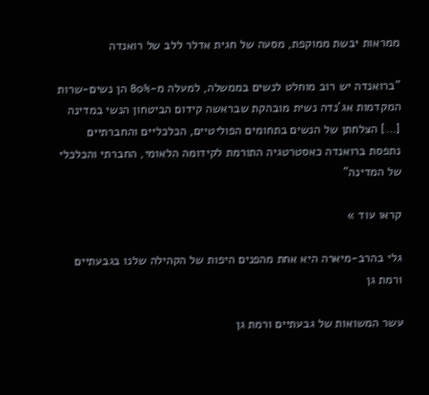ממראות יבשת ממוקפת, מסעה של חגית אדלר ללב של רואנדה

"ברואנדה יש רוב מוחלט לנשים בממשלה, למעלה מ-80% הן נשים-שרות המקדמות אג'נדה נשית מובהקת שבראשה קידום הביטחון הנשי במדינה […] הצלחתן של הנשים בתחומים הפוליטיים, הכלכליים והחברתיים נתפסת ברואנדה כאסטרטגיה התורמת לקידומה הלאומי, החברתי והכלכלי של המדינה"

קראו עוד »

גלי בהרב-מיארה היא אחת מהפנים היפות של הקהילה שלנו בגבעתיים ורמת גן

עשר המשואות של גבעתיים ורמת גן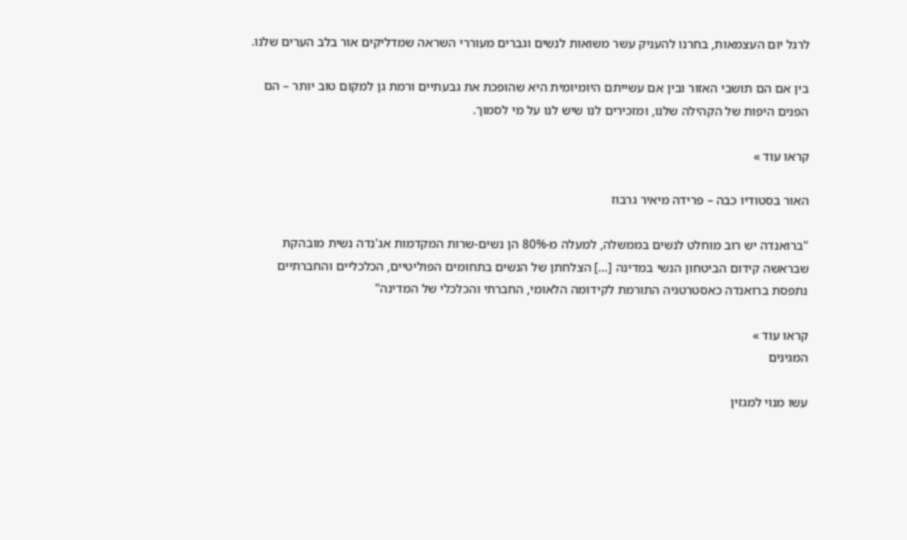לרגל יום העצמאות, בחרנו להעניק עשר משואות לנשים וגברים מעוררי השראה שמדליקים אור בלב הערים שלנו.

בין אם הם תושבי האזור ובין אם עשייתם היומיומית היא שהופכת את גבעתיים ורמת גן למקום טוב יותר – הם הפנים היפות של הקהילה שלנו, ומזכירים לנו שיש לנו על מי לסמוך.

קראו עוד »

האור בסטודיו כבה – פרידה מיאיר גרבוז

"ברואנדה יש רוב מוחלט לנשים בממשלה, למעלה מ-80% הן נשים-שרות המקדמות אג'נדה נשית מובהקת שבראשה קידום הביטחון הנשי במדינה […] הצלחתן של הנשים בתחומים הפוליטיים, הכלכליים והחברתיים נתפסת ברואנדה כאסטרטגיה התורמת לקידומה הלאומי, החברתי והכלכלי של המדינה"

קראו עוד »
המגינים

עשו מנוי למגזין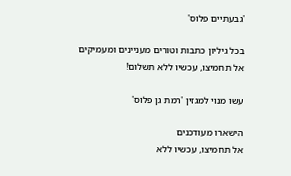'גבעתיים פלוס'

בכל גיליון כתבות וטורים מעניינים ומעמיקים
אל תחמיצו, עכשיו ללא תשלום!

עשו מנוי למגזין 'רמת גן פלוס'

הישארו מעודכנים
אל תחמיצו, עכשיו ללא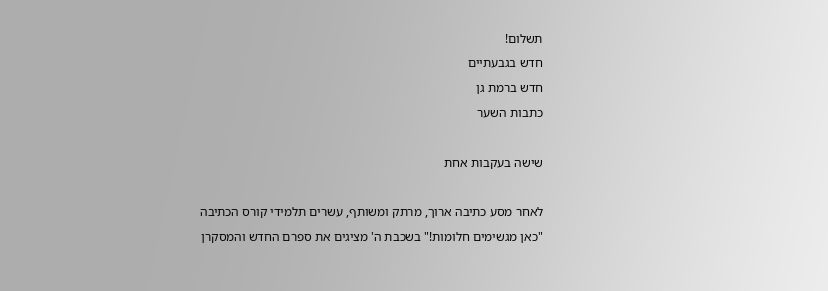תשלום!
חדש בגבעתיים
חדש ברמת גן
כתבות השער

שישה בעקבות אחת

לאחר מסע כתיבה ארוך, מרתק ומשותף, עשרים תלמידי קורס הכתיבה "כאן מגשימים חלומות!" בשכבת ה' מציגים את ספרם החדש והמסקרן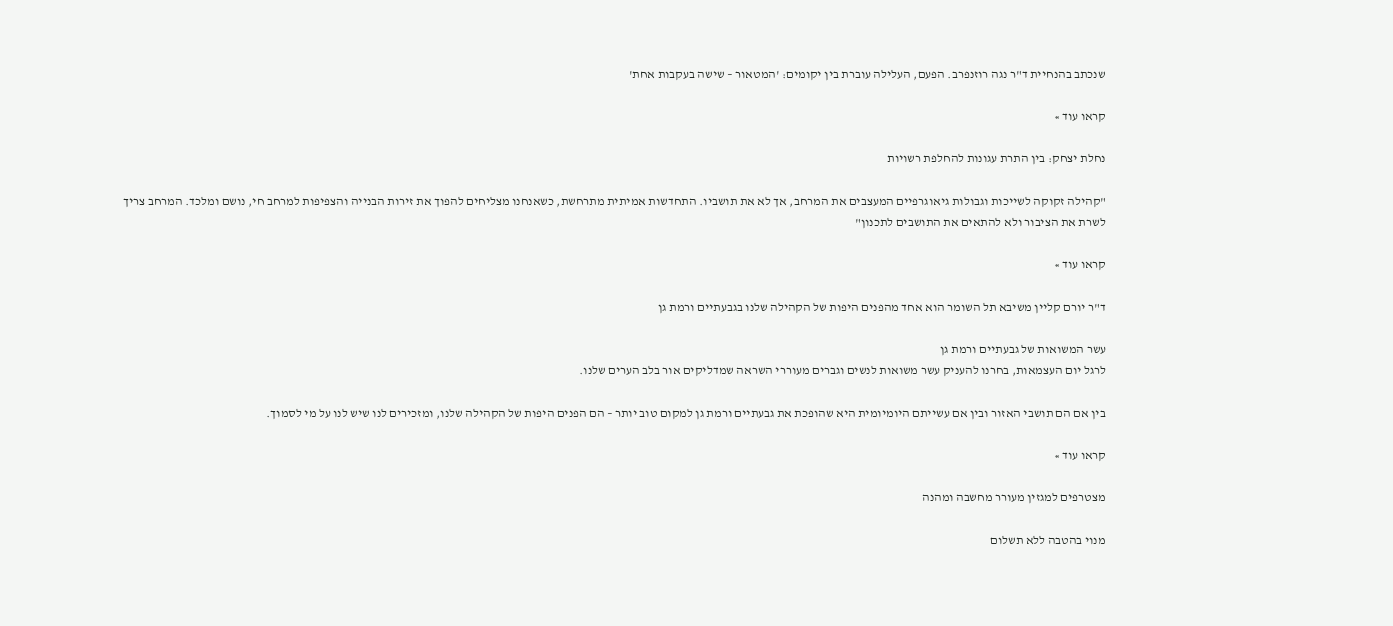שנכתב בהנחיית ד"ר נגה רוזנפרב. הפעם, העלילה עוברת בין יקומים: 'המטאור – שישה בעקבות אחת'

קראו עוד »

נחלת יצחק: בין התרת עגונות להחלפת רשויות

"קהילה זקוקה לשייכות וגבולות גיאוגרפיים המעצבים את המרחב, אך לא את תושביו. התחדשות אמיתית מתרחשת, כשאנחנו מצליחים להפוך את זירות הבנייה והצפיפות למרחב חי, נושם ומלכד. המרחב צריך לשרת את הציבור ולא להתאים את התושבים לתכנון"

קראו עוד »

ד"ר יורם קליין משיבא תל השומר הוא אחד מהפנים היפות של הקהילה שלנו בגבעתיים ורמת גן

עשר המשואות של גבעתיים ורמת גן
לרגל יום העצמאות, בחרנו להעניק עשר משואות לנשים וגברים מעוררי השראה שמדליקים אור בלב הערים שלנו.

בין אם הם תושבי האזור ובין אם עשייתם היומיומית היא שהופכת את גבעתיים ורמת גן למקום טוב יותר – הם הפנים היפות של הקהילה שלנו, ומזכירים לנו שיש לנו על מי לסמוך.

קראו עוד »

מצטרפים למגזין מעורר מחשבה ומהנה

מנוי בהטבה ללא תשלום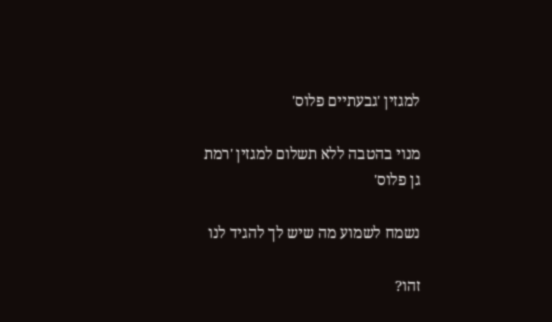למגזין 'גבעתיים פלוס'

מנוי בהטבה ללא תשלום למגזין 'רמת גן פלוס'

נשמח לשמוע מה שיש לך להגיד לנו

זהו?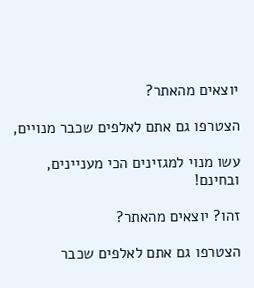יוצאים מהאתר?

הצטרפו גם אתם לאלפים שכבר מנויים,

עשו מנוי למגזינים הכי מעניינים, ובחינם!

זהו? יוצאים מהאתר?

הצטרפו גם אתם לאלפים שכבר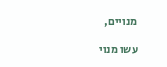מנויים,

עשו מנוי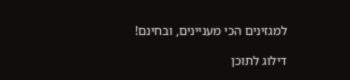למגזינים הכי מעניינים, ובחינם!

דילוג לתוכן